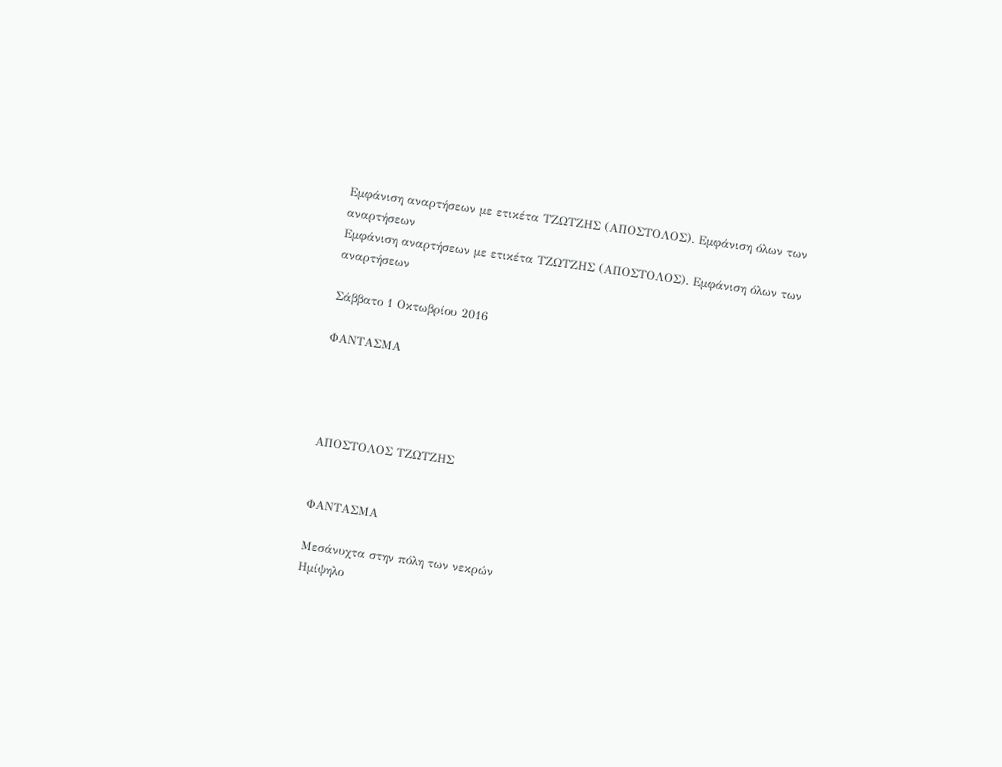Εμφάνιση αναρτήσεων με ετικέτα ΤΖΩΤΖΗΣ (ΑΠΟΣΤΟΛΟΣ). Εμφάνιση όλων των αναρτήσεων
Εμφάνιση αναρτήσεων με ετικέτα ΤΖΩΤΖΗΣ (ΑΠΟΣΤΟΛΟΣ). Εμφάνιση όλων των αναρτήσεων

Σάββατο 1 Οκτωβρίου 2016

ΦΑΝΤΑΣΜΑ




ΑΠΟΣΤΟΛΟΣ ΤΖΩΤΖΗΣ


ΦΑΝΤΑΣΜΑ

Μεσάνυχτα στην πόλη των νεκρών
Ημίψηλο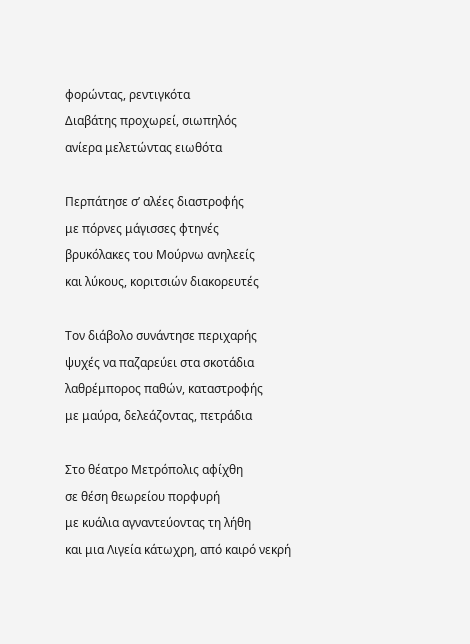φορώντας, ρεντιγκότα
Διαβάτης προχωρεί, σιωπηλός
ανίερα μελετώντας ειωθότα

Περπάτησε σ’ αλέες διαστροφής
με πόρνες μάγισσες φτηνές
βρυκόλακες του Μούρνω ανηλεείς
και λύκους, κοριτσιών διακορευτές

Τον διάβολο συνάντησε περιχαρής
ψυχές να παζαρεύει στα σκοτάδια
λαθρέμπορος παθών, καταστροφής
με μαύρα, δελεάζοντας, πετράδια

Στο θέατρο Μετρόπολις αφίχθη
σε θέση θεωρείου πορφυρή
με κυάλια αγναντεύοντας τη λήθη
και μια Λιγεία κάτωχρη, από καιρό νεκρή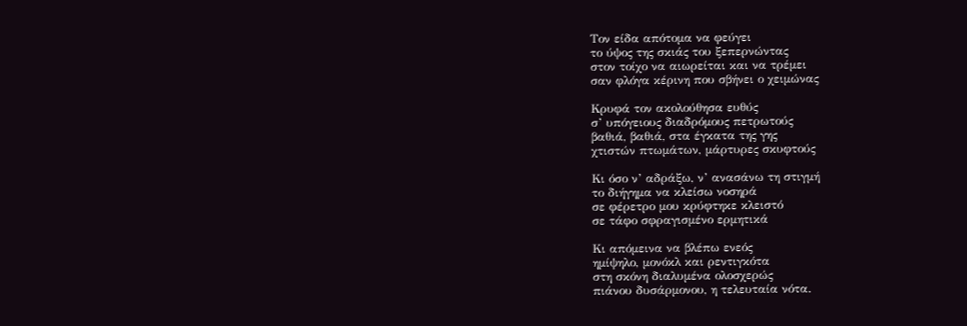Τον είδα απότομα να φεύγει
το ύψος της σκιάς του ξεπερνώντας
στον τοίχο να αιωρείται και να τρέμει
σαν φλόγα κέρινη που σβήνει ο χειμώνας

Κρυφά τον ακολούθησα ευθύς
σ’ υπόγειους διαδρόμους πετρωτούς
βαθιά, βαθιά, στα έγκατα της γης
χτιστών πτωμάτων, μάρτυρες σκυφτούς

Κι όσο ν’ αδράξω, ν’ ανασάνω τη στιγμή
το διήγημα να κλείσω νοσηρά
σε φέρετρο μου κρύφτηκε κλειστό
σε τάφο σφραγισμένο ερμητικά

Κι απόμεινα να βλέπω ενεός
ημίψηλο, μονόκλ και ρεντιγκότα
στη σκόνη διαλυμένα ολοσχερώς
πιάνου δυσάρμονου, η τελευταία νότα.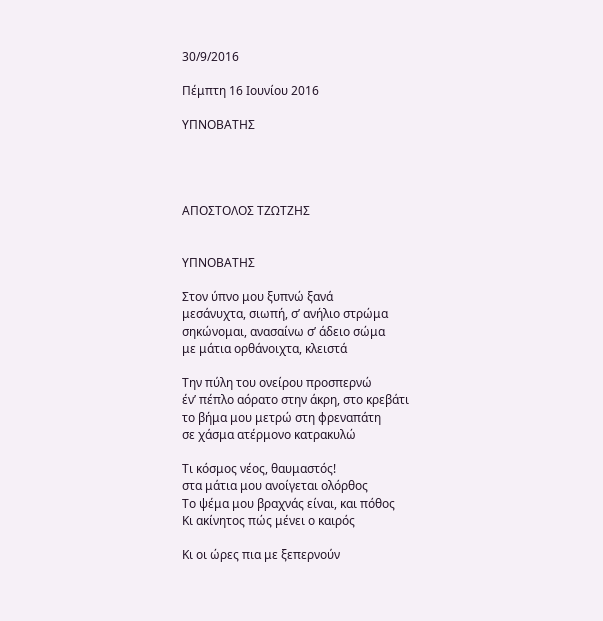30/9/2016

Πέμπτη 16 Ιουνίου 2016

ΥΠΝΟΒΑΤΗΣ




ΑΠΟΣΤΟΛΟΣ ΤΖΩΤΖΗΣ


ΥΠΝΟΒΑΤΗΣ

Στον ύπνο μου ξυπνώ ξανά
μεσάνυχτα, σιωπή, σ’ ανήλιο στρώμα
σηκώνομαι, ανασαίνω σ’ άδειο σώμα
με μάτια ορθάνοιχτα, κλειστά

Την πύλη του ονείρου προσπερνώ
έν’ πέπλο αόρατο στην άκρη, στο κρεβάτι
το βήμα μου μετρώ στη φρεναπάτη
σε χάσμα ατέρμονο κατρακυλώ

Τι κόσμος νέος, θαυμαστός!
στα μάτια μου ανοίγεται ολόρθος
Το ψέμα μου βραχνάς είναι, και πόθος
Κι ακίνητος πώς μένει ο καιρός

Κι οι ώρες πια με ξεπερνούν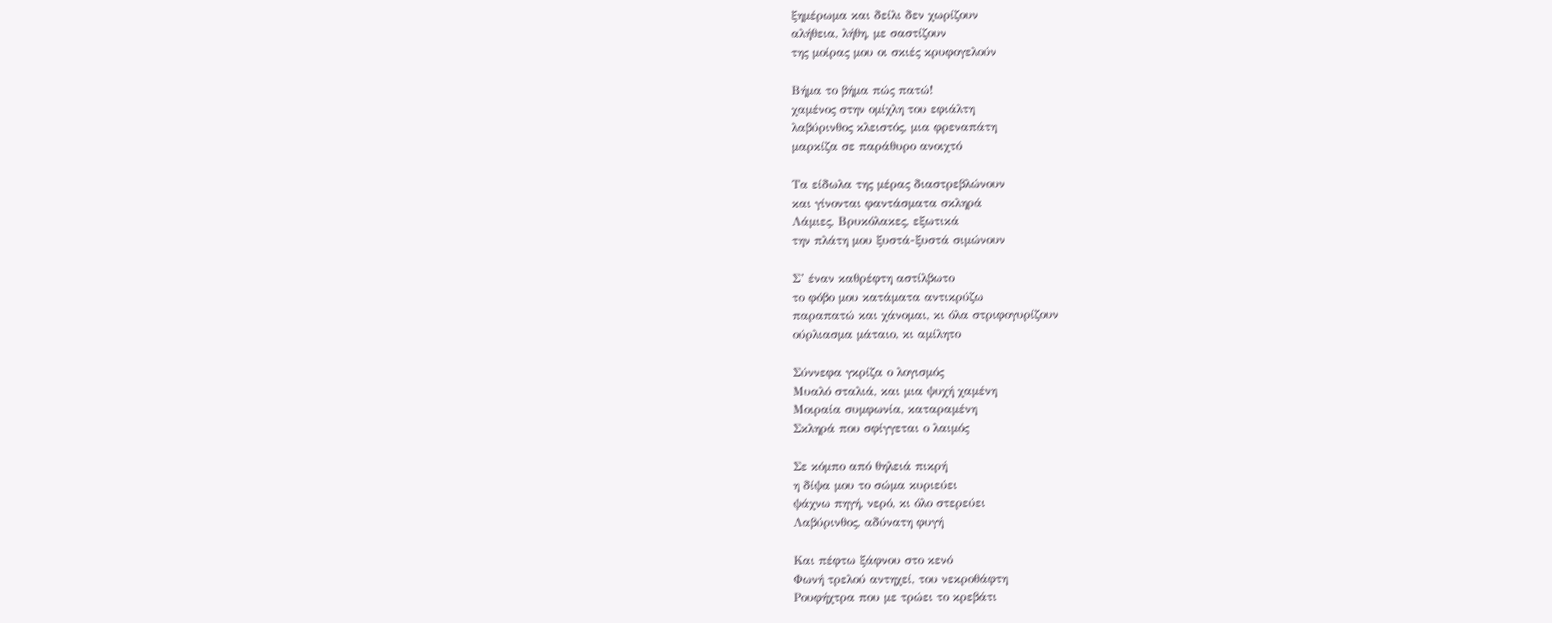ξημέρωμα και δείλι δεν χωρίζουν
αλήθεια, λήθη, με σαστίζουν
της μοίρας μου οι σκιές κρυφογελούν

Βήμα το βήμα πώς πατώ!
χαμένος στην ομίχλη του εφιάλτη
λαβύρινθος κλειστός, μια φρεναπάτη
μαρκίζα σε παράθυρο ανοιχτό

Τα είδωλα της μέρας διαστρεβλώνουν
και γίνονται φαντάσματα σκληρά
Λάμιες, Βρυκόλακες, εξωτικά
την πλάτη μου ξυστά-ξυστά σιμώνουν

Σ’ έναν καθρέφτη αστίλβωτο
το φόβο μου κατάματα αντικρύζω
παραπατώ και χάνομαι, κι όλα στριφογυρίζουν
ούρλιασμα μάταιο, κι αμίλητο

Σύννεφα γκρίζα ο λογισμός
Μυαλό σταλιά, και μια ψυχή χαμένη
Μοιραία συμφωνία, καταραμένη
Σκληρά που σφίγγεται ο λαιμός

Σε κόμπο από θηλειά πικρή
η δίψα μου το σώμα κυριεύει
ψάχνω πηγή, νερό, κι όλο στερεύει
Λαβύρινθος, αδύνατη φυγή

Και πέφτω ξάφνου στο κενό
Φωνή τρελού αντηχεί, του νεκροθάφτη
Ρουφήχτρα που με τρώει το κρεβάτι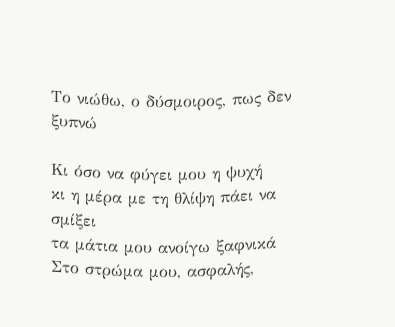Το νιώθω, ο δύσμοιρος, πως δεν ξυπνώ

Κι όσο να φύγει μου η ψυχή
κι η μέρα με τη θλίψη πάει να σμίξει
τα μάτια μου ανοίγω ξαφνικά
Στο στρώμα μου, ασφαλής,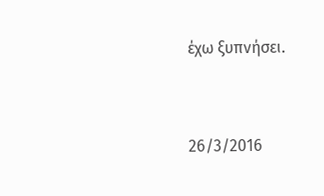έχω ξυπνήσει.


26/3/2016